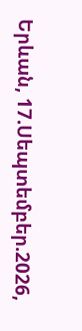Երևան, 17.Սեպտեմբեր.2026,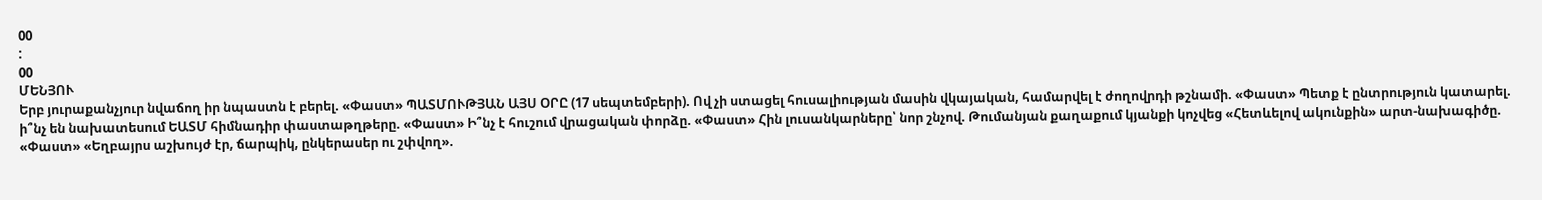00
:
00
ՄԵՆՅՈՒ
Երբ յուրաքանչյուր նվաճող իր նպաստն է բերել. «Փաստ» ՊԱՏՄՈՒԹՅԱՆ ԱՅՍ ՕՐԸ (17 սեպտեմբերի). Ով չի ստացել հուսալիության մասին վկայական, համարվել է ժողովրդի թշնամի. «Փաստ» Պետք է ընտրություն կատարել. ի՞նչ են նախատեսում ԵԱՏՄ հիմնադիր փաստաթղթերը. «Փաստ» Ի՞նչ է հուշում վրացական փորձը. «Փաստ» Հին լուսանկարները՝ նոր շնչով. Թումանյան քաղաքում կյանքի կոչվեց «Հետևելով ակունքին» արտ-նախագիծը. «Փաստ» «Եղբայրս աշխույժ էր, ճարպիկ, ընկերասեր ու շփվող».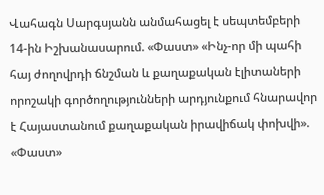Վահագն Սարգսյանն անմահացել է սեպտեմբերի 14-ին Իշխանասարում. «Փաստ» «Ինչ-որ մի պահի հայ ժողովրդի ճնշման և քաղաքական էլիտաների որոշակի գործողությունների արդյունքում հնարավոր է Հայաստանում քաղաքական իրավիճակ փոխվի». «Փաստ»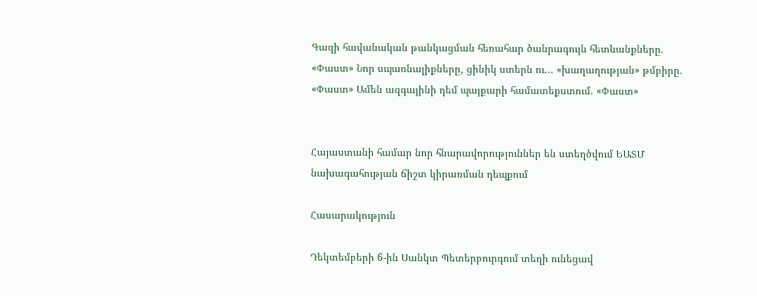Գազի հավանական թանկացման հեռահար ծանրագույն հետևանքները. «Փաստ» Նոր սպառնալիքները, ցինիկ ստերն ու... «խաղաղության» թմբիրը. «Փաստ» Ամեն ազգայինի դեմ պայքարի համատեքստում. «Փաստ»


Հայաստանի համար նոր հնարավորություններ են ստեղծվում ԵԱՏՄ նախագահության ճիշտ կիրառման դեպքում

Հասարակություն

Դեկտեմբերի 6-ին Սանկտ Պետերբուրգում տեղի ունեցավ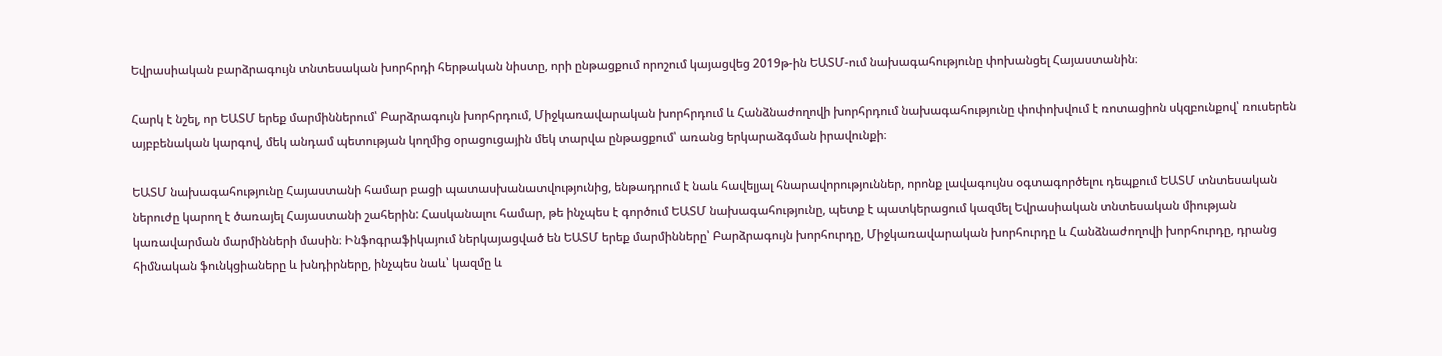Եվրասիական բարձրագույն տնտեսական խորհրդի հերթական նիստը, որի ընթացքում որոշում կայացվեց 2019թ-ին ԵԱՏՄ-ում նախագահությունը փոխանցել Հայաստանին։

Հարկ է նշել, որ ԵԱՏՄ երեք մարմիններում՝ Բարձրագույն խորհրդում, Միջկառավարական խորհրդում և Հանձնաժողովի խորհրդում նախագահությունը փոփոխվում է ռոտացիոն սկզբունքով՝ ռուսերեն այբբենական կարգով, մեկ անդամ պետության կողմից օրացուցային մեկ տարվա ընթացքում՝ առանց երկարաձգման իրավունքի։

ԵԱՏՄ նախագահությունը Հայաստանի համար բացի պատասխանատվությունից, ենթադրում է նաև հավելյալ հնարավորություններ, որոնք լավագույնս օգտագործելու դեպքում ԵԱՏՄ տնտեսական ներուժը կարող է ծառայել Հայաստանի շահերին: Հասկանալու համար, թե ինչպես է գործում ԵԱՏՄ նախագահությունը, պետք է պատկերացում կազմել Եվրասիական տնտեսական միության կառավարման մարմինների մասին։ Ինֆոգրաֆիկայում ներկայացված են ԵԱՏՄ երեք մարմինները՝ Բարձրագույն խորհուրդը, Միջկառավարական խորհուրդը և Հանձնաժողովի խորհուրդը, դրանց հիմնական ֆունկցիաները և խնդիրները, ինչպես նաև՝ կազմը և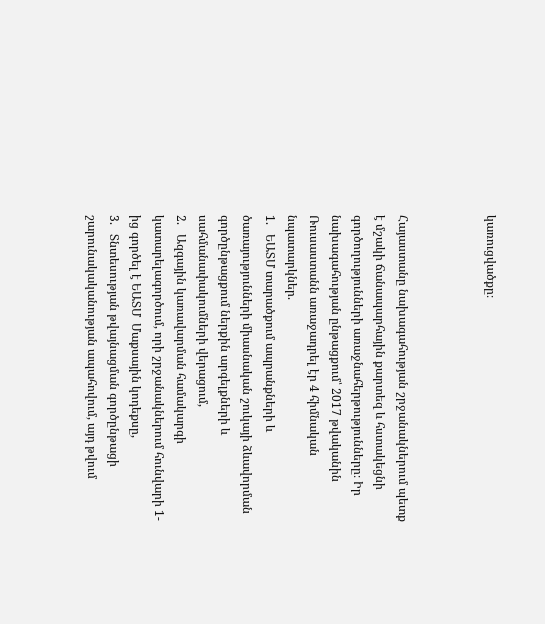կառուցվածքը։



Հայաստանը նախագահության շրջանակներում պետք է մշակի ճանապարհային քարտեզ և հստակեցնի գործողությունների առաջնահերթությունները։ Իր նախագահության ընթացքում՝ 2017 թվականին Ռուսաստանն առաջադրել էր 4 հիմնական նպատարկներ.
1.   ԵԱՏՄ տարածքում ապրանքների և ծառայությունների միասնական շուկայի ձևավորման գործընթացքում ներքին արգելքների և սահմանափակումների վերացում,
2.   Ազգային կառավարման համակարգի կատարելագործում, որի շրջանակներում հունվարի 1-ից գործել է ԵԱՏՄ  Մաքսային կոդեքսը,
3.   Տնտեսության թվայնացման գործընթացի շարունակականության ապահովում, այդ թվում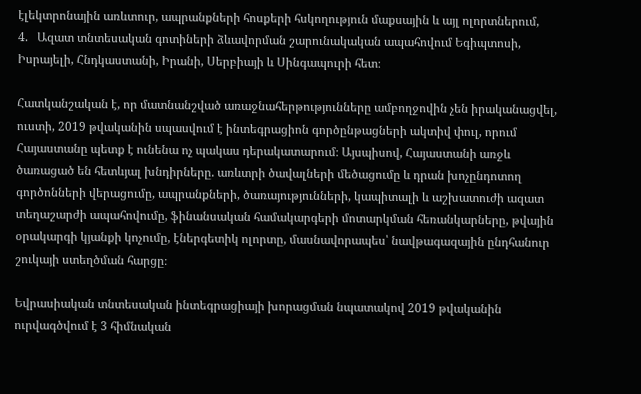էլեկտրոնային առևտուր, ապրանքների հոսքերի հսկողություն մաքսային և այլ ոլորտներում,
4.   Ազատ տնտեսական գոտիների ձևավորման շարունակական ապահովում Եգիպտոսի, Իսրայելի, Հնդկաստանի, Իրանի, Սերբիայի և Սինգապուրի հետ։

Հատկանշական է, որ մատնանշված առաջնահերթությունները ամբողջովին չեն իրականացվել, ուստի, 2019 թվականին սպասվում է ինտեգրացիոն գործընթացների ակտիվ փուլ, որում Հայաստանը պետք է ունենա ոչ պակաս դերակատարում։ Այսպիսով, Հայաստանի առջև ծառացած են հետևյալ խնդիրները. առևտրի ծավալների մեծացումը և դրան խոչընդոտող գործոնների վերացումը, ապրանքների, ծառայությունների, կապիտալի և աշխատուժի ազատ տեղաշարժի ապահովումը, ֆինանսական համակարգերի մոտարկման հեռանկարները, թվային օրակարգի կյանքի կոչումը, էներգետիկ ոլորտը, մասնավորապես՝ նավթագազային ընդհանուր շուկայի ստեղծման հարցը։

Եվրասիական տնտեսական ինտեգրացիայի խորացման նպատակով 2019 թվականին ուրվագծվում է 3 հիմնական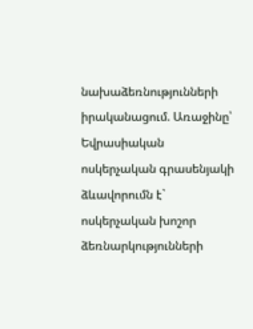նախաձեռնությունների իրականացում. Առաջինը՝ Եվրասիական ոսկերչական գրասենյակի ձևավորումն է` ոսկերչական խոշոր ձեռնարկությունների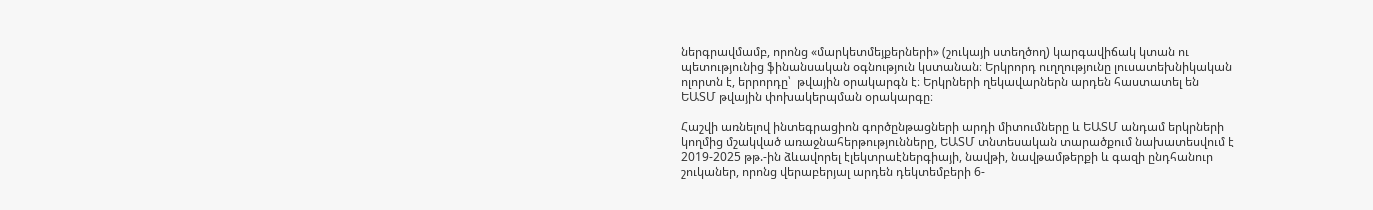ներգրավմամբ, որոնց «մարկետմեյքերների» (շուկայի ստեղծող) կարգավիճակ կտան ու պետությունից ֆինանսական օգնություն կստանան։ Երկրորդ ուղղությունը լուսատեխնիկական ոլորտն է, երրորդը՝  թվային օրակարգն է։ Երկրների ղեկավարներն արդեն հաստատել են ԵԱՏՄ թվային փոխակերպման օրակարգը։

Հաշվի առնելով ինտեգրացիոն գործընթացների արդի միտումները և ԵԱՏՄ անդամ երկրների կողմից մշակված առաջնահերթությունները, ԵԱՏՄ տնտեսական տարածքում նախատեսվում է 2019-2025 թթ.-ին ձևավորել էլեկտրաէներգիայի, նավթի, նավթամթերքի և գազի ընդհանուր շուկաներ, որոնց վերաբերյալ արդեն դեկտեմբերի 6-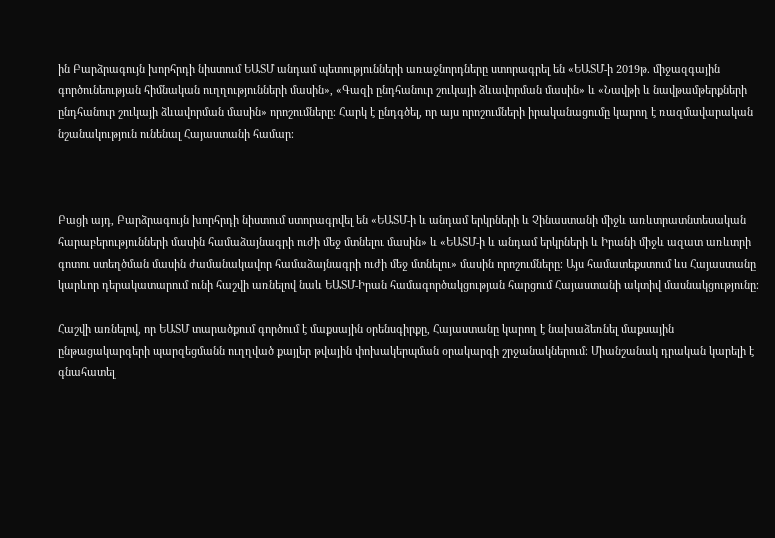ին Բարձրագույն խորհրդի նիստում ԵԱՏՄ անդամ պետությունների առաջնորդները ստորագրել են «ԵԱՏՄ-ի 2019թ. միջազգային գործունեության հիմնական ուղղությունների մասին», «Գազի ընդհանուր շուկայի ձևավորման մասին» և «Նավթի և նավթամթերքների ընդհանուր շուկայի ձևավորման մասին» որոշումները։ Հարկ է ընդգծել, որ այս որոշումների իրականացումը կարող է ռազմավարական նշանակություն ունենալ Հայաստանի համար։



Բացի այդ, Բարձրագույն խորհրդի նիստում ստորագրվել են «ԵԱՏՄ-ի և անդամ երկրների և Չինաստանի միջև առևտրատնտեսական հարաբերությունների մասին համաձայնագրի ուժի մեջ մտնելու մասին» և «ԵԱՏՄ-ի և անդամ երկրների և Իրանի միջև ազատ առևտրի գոտու ստեղծման մասին ժամանակավոր համաձայնագրի ուժի մեջ մտնելու» մասին որոշումները։ Այս համատեքստում ևս Հայաստանը կարևոր դերակատարում ունի հաշվի առնելով նաև ԵԱՏՄ-Իրան համագործակցության հարցում Հայաստանի ակտիվ մասնակցությունը։

Հաշվի առնելով, որ ԵԱՏՄ տարածքում գործում է մաքսային օրենսգիրքը, Հայաստանը կարող է նախաձեռնել մաքսային ընթացակարգերի պարզեցմանն ուղղված քայլեր թվային փոխակերպման օրակարգի շրջանակներում։ Միանշանակ դրական կարելի է գնահատել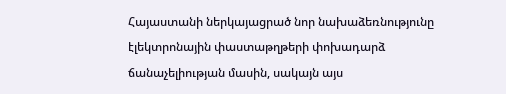Հայաստանի ներկայացրած նոր նախաձեռնությունը էլեկտրոնային փաստաթղթերի փոխադարձ ճանաչելիության մասին, սակայն այս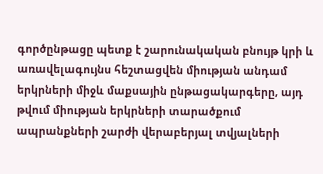գործընթացը պետք է շարունակական բնույթ կրի և առավելագույնս հեշտացվեն միության անդամ երկրների միջև մաքսային ընթացակարգերը, այդ թվում միության երկրների տարածքում ապրանքների շարժի վերաբերյալ տվյալների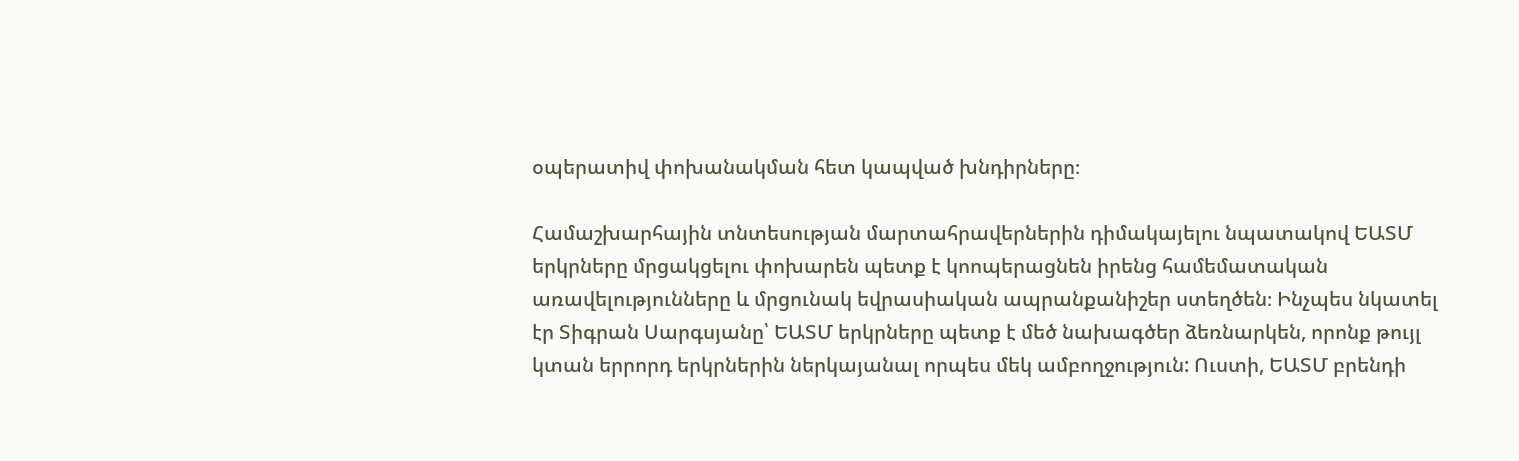օպերատիվ փոխանակման հետ կապված խնդիրները։

Համաշխարհային տնտեսության մարտահրավերներին դիմակայելու նպատակով ԵԱՏՄ երկրները մրցակցելու փոխարեն պետք է կոոպերացնեն իրենց համեմատական առավելությունները և մրցունակ եվրասիական ապրանքանիշեր ստեղծեն։ Ինչպես նկատել էր Տիգրան Սարգսյանը՝ ԵԱՏՄ երկրները պետք է մեծ նախագծեր ձեռնարկեն, որոնք թույլ կտան երրորդ երկրներին ներկայանալ որպես մեկ ամբողջություն: Ուստի, ԵԱՏՄ բրենդի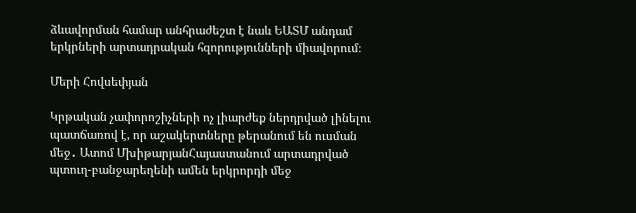ձևավորման համար անհրաժեշտ է նաև ԵԱՏՄ անդամ երկրների արտադրական հզորությունների միավորում։

Մերի Հովսեփյան

Կրթական չափորոշիչների ոչ լիարժեք ներդրված լինելու պատճառով է, որ աշակերտները թերանում են ուսման մեջ․ Ատոմ ՄխիթարյանՀայաստանում արտադրված պտուղ-բանջարեղենի ամեն երկրորդի մեջ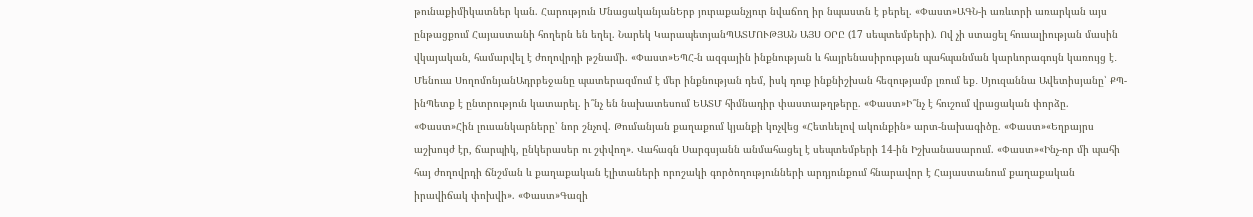թունաքիմիկատներ կան. Հարություն ՄնացականյանԵրբ յուրաքանչյուր նվաճող իր նպաստն է բերել. «Փաստ»ԱԳՆ-ի առևտրի առարկան այս ընթացքում Հայաստանի հողերն են եղել. Նարեկ ԿարապետյանՊԱՏՄՈՒԹՅԱՆ ԱՅՍ ՕՐԸ (17 սեպտեմբերի). Ով չի ստացել հուսալիության մասին վկայական, համարվել է ժողովրդի թշնամի. «Փաստ»ԵՊՀ-ն ազգային ինքնության և հայրենասիրության պահպանման կարևորագույն կառույց է․ Մենուա ՍողոմոնյանԱդրբեջանը պատերազմում է մեր ինքնության դեմ, իսկ դուք ինքնիշխան հեզությամբ լռում եք․ Սյուզաննա Ավետիսյանը՝ ՔՊ-ինՊետք է ընտրություն կատարել. ի՞նչ են նախատեսում ԵԱՏՄ հիմնադիր փաստաթղթերը. «Փաստ»Ի՞նչ է հուշում վրացական փորձը. «Փաստ»Հին լուսանկարները՝ նոր շնչով. Թումանյան քաղաքում կյանքի կոչվեց «Հետևելով ակունքին» արտ-նախագիծը. «Փաստ»«Եղբայրս աշխույժ էր, ճարպիկ, ընկերասեր ու շփվող». Վահագն Սարգսյանն անմահացել է սեպտեմբերի 14-ին Իշխանասարում. «Փաստ»«Ինչ-որ մի պահի հայ ժողովրդի ճնշման և քաղաքական էլիտաների որոշակի գործողությունների արդյունքում հնարավոր է Հայաստանում քաղաքական իրավիճակ փոխվի». «Փաստ»Գազի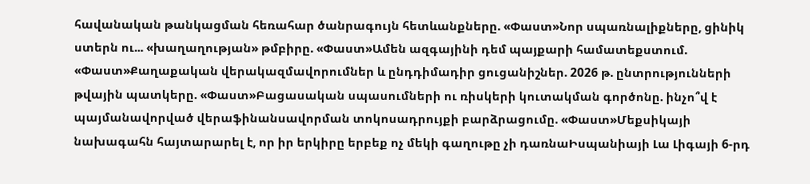հավանական թանկացման հեռահար ծանրագույն հետևանքները. «Փաստ»Նոր սպառնալիքները, ցինիկ ստերն ու... «խաղաղության» թմբիրը. «Փաստ»Ամեն ազգայինի դեմ պայքարի համատեքստում. «Փաստ»Քաղաքական վերակազմավորումներ և ընդդիմադիր ցուցանիշներ. 2026 թ. ընտրությունների թվային պատկերը. «Փաստ»Բացասական սպասումների ու ռիսկերի կուտակման գործոնը. ինչո՞վ է պայմանավորված վերաֆինանսավորման տոկոսադրույքի բարձրացումը. «Փաստ»Մեքսիկայի նախագահն հայտարարել է, որ իր երկիրը երբեք ոչ մեկի գաղութը չի դառնաԻսպանիայի Լա Լիգայի 6-րդ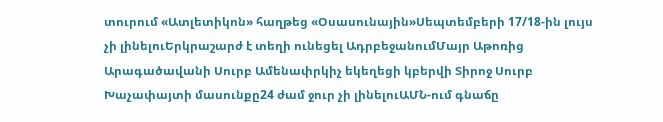տուրում «Ատլետիկոն» հաղթեց «Օսասունային»Սեպտեմբերի 17/18-ին լույս չի լինելուԵրկրաշարժ է տեղի ունեցել ԱդրբեջանումՄայր Աթոռից Արագածավանի Սուրբ Ամենափրկիչ եկեղեցի կբերվի Տիրոջ Սուրբ Խաչափայտի մասունքը24 ժամ ջուր չի լինելուԱՄՆ-ում գնաճը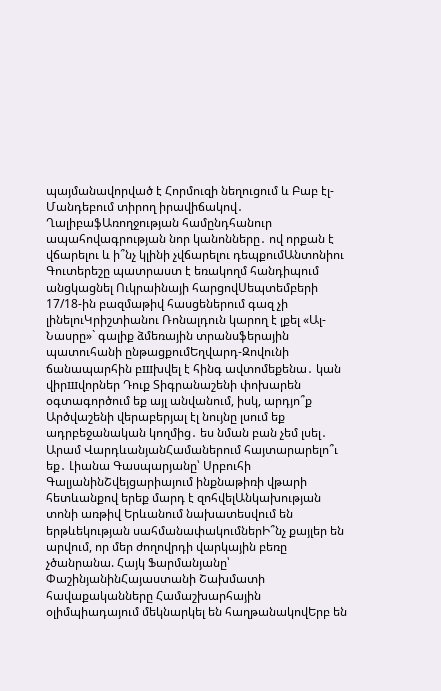պայմանավորված է Հորմուզի նեղուցում և Բաբ էլ-Մանդեբում տիրող իրավիճակով․ ՂալիբաֆԱռողջության համընդհանուր ապահովագրության նոր կանոնները․ ով որքան է վճարելու և ի՞նչ կլինի չվճարելու դեպքումԱնտոնիու Գուտերեշը պատրաստ է եռակողմ հանդիպում անցկացնել Ուկրաինայի հարցովՍեպտեմբերի 17/18-ին բազմաթիվ հասցեներում գազ չի լինելուԿրիշտիանու Ռոնալդուն կարող է լքել «Ալ-Նասրը»` գալիք ձմեռային տրանսֆերային պատուհանի ընթացքումԵղվարդ-Զովունի ճանապարհին բшխվել է հինգ ավտոմեքենա․ կան վիրшվորներ Դուք Տիգրանաշենի փոխարեն օգտագործում եք այլ անվանում, իսկ, արդյո՞ք Արծվաշենի վերաբերյալ էլ նույնը լսում եք ադրբեջանական կողմից․ ես նման բան չեմ լսել․ Արամ ՎարդևանյանՀամաներում հայտարարելո՞ւ եք․ Լիանա Գասպարյանը՝ Սրբուհի ԳալյանինՇվեյցարիայում ինքնաթիռի վթարի հետևանքով երեք մարդ է զոհվելԱնկախության տոնի առթիվ Երևանում նախատեսվում են երթևեկության սահմանափակումներԻ՞նչ քայլեր են արվում, որ մեր ժողովրդի վարկային բեռը չծանրանա. Հայկ Ֆարմանյանը՝ ՓաշինյանինՀայաստանի Շախմատի հավաքականները Համաշխարհային օլիմպիադայում մեկնարկել են հաղթանակովԵրբ են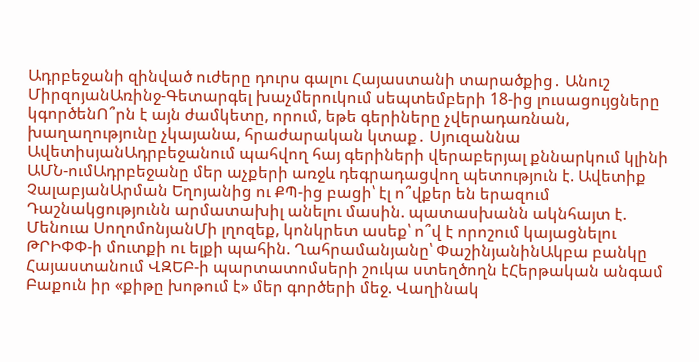Ադրբեջանի զինված ուժերը դուրս գալու Հայաստանի տարածքից․ Անուշ ՄիրզոյանԱռինջ-Գետարգել խաչմերուկում սեպտեմբերի 18-ից լուսացույցները կգործենՈ՞րն է այն ժամկետը, որում, եթե գերիները չվերադառնան, խաղաղությունը չկայանա, հրաժարական կտաք․ Սյուզաննա ԱվետիսյանԱդրբեջանում պահվող հայ գերիների վերաբերյալ քննարկում կլինի ԱՄՆ-ումԱդրբեջանը մեր աչքերի առջև դեգրադացվող պետություն է. Ավետիք ՉալաբյանԱրման Եղոյանից ու ՔՊ-ից բացի՝ էլ ո՞վքեր են երազում Դաշնակցությունն արմատախիլ անելու մասին. պատասխանն ակնհայտ է. Մենուա ՍողոմոնյանՄի լղոզեք, կոնկրետ ասեք՝ ո՞վ է որոշում կայացնելու ԹՐԻՓՓ-ի մուտքի ու ելքի պահին. Ղահրամանյանը՝ ՓաշինյանինԱկբա բանկը Հայաստանում ՎԶԵԲ-ի պարտատոմսերի շուկա ստեղծողն էՀերթական անգամ Բաքուն իր «քիթը խոթում է» մեր գործերի մեջ. Վաղինակ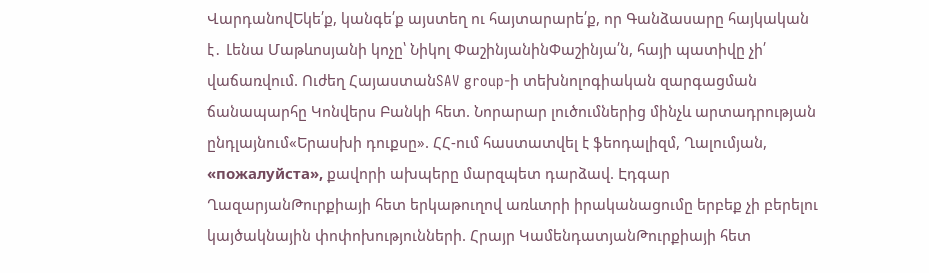ՎարդանովԵկե՛ք, կանգե՛ք այստեղ ու հայտարարե՛ք, որ Գանձասարը հայկական է․ Լենա Մաթևոսյանի կոչը՝ Նիկոլ ՓաշինյանինՓաշինյա՛ն, հայի պատիվը չի՛ վաճառվում. Ուժեղ ՀայաստանSAV group-ի տեխնոլոգիական զարգացման ճանապարհը Կոնվերս Բանկի հետ. Նորարար լուծումներից մինչև արտադրության ընդլայնում«Երասխի դուքսը». ՀՀ-ում հաստատվել է ֆեոդալիզմ, Ղալումյան, «пожалуйста», քավորի ախպերը մարզպետ դարձավ. Էդգար ՂազարյանԹուրքիայի հետ երկաթուղով առևտրի իրականացումը երբեք չի բերելու կայծակնային փոփոխությունների. Հրայր ԿամենդատյանԹուրքիայի հետ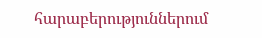հարաբերություններում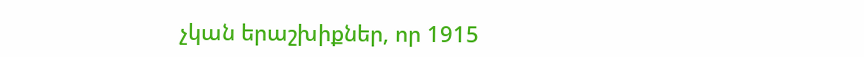չկան երաշխիքներ, որ 1915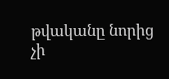թվականը նորից չի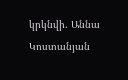կրկնվի. Աննա Կոստանյան